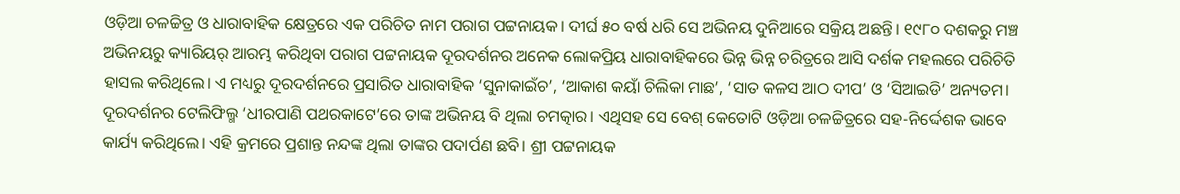ଓଡ଼ିଆ ଚଳଚ୍ଚିତ୍ର ଓ ଧାରାବାହିକ କ୍ଷେତ୍ରରେ ଏକ ପରିଚିତ ନାମ ପରାଗ ପଟ୍ଟନାୟକ। ଦୀର୍ଘ ୫୦ ବର୍ଷ ଧରି ସେ ଅଭିନୟ ଦୁନିଆରେ ସକ୍ରିୟ ଅଛନ୍ତି। ୧୯୮୦ ଦଶକରୁ ମଞ୍ଚ ଅଭିନୟରୁ କ୍ୟାରିୟର୍ ଆରମ୍ଭ କରିଥିବା ପରାଗ ପଟ୍ଟନାୟକ ଦୂରଦର୍ଶନର ଅନେକ ଲୋକପ୍ରିୟ ଧାରାବାହିକରେ ଭିନ୍ନ ଭିନ୍ନ ଚରିତ୍ରରେ ଆସି ଦର୍ଶକ ମହଲରେ ପରିଚିତି ହାସଲ କରିଥିଲେ। ଏ ମଧ୍ୟରୁ ଦୂରଦର୍ଶନରେ ପ୍ରସାରିତ ଧାରାବାହିକ ‘ସୁନାକାଇଁଚ’, ‘ଆକାଶ କୟାଁ ଚିଲିକା ମାଛ’, ‘ସାତ କଳସ ଆଠ ଦୀପ’ ଓ ‘ସିଆଇଡି’ ଅନ୍ୟତମ। ଦୂରଦର୍ଶନର ଟେଲିଫିଲ୍ମ ‘ଧୀରପାଣି ପଥରକାଟେ’ରେ ତାଙ୍କ ଅଭିନୟ ବି ଥିଲା ଚମତ୍କାର। ଏଥିସହ ସେ ବେଶ୍ କେତୋଟି ଓଡ଼ିଆ ଚଳଚ୍ଚିତ୍ରରେ ସହ-ନିର୍ଦ୍ଦେଶକ ଭାବେ କାର୍ଯ୍ୟ କରିଥିଲେ। ଏହି କ୍ରମରେ ପ୍ରଶାନ୍ତ ନନ୍ଦଙ୍କ ଥିଲା ତାଙ୍କର ପଦାର୍ପଣ ଛବି। ଶ୍ରୀ ପଟ୍ଟନାୟକ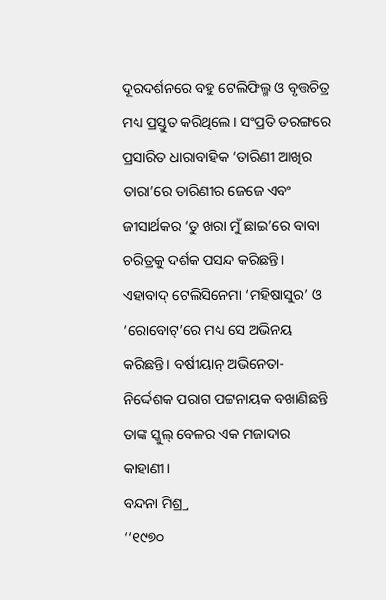ଦୂରଦର୍ଶନରେ ବହୁ ଟେଲିଫିଲ୍ମ ଓ ବୃତ୍ତଚିତ୍ର ମଧ୍ୟ ପ୍ରସ୍ତୁତ କରିଥିଲେ। ସଂପ୍ରତି ତରଙ୍ଗରେ ପ୍ରସାରିତ ଧାରାବାହିକ ‘ତାରିଣୀ ଆଖିର ତାରା’ରେ ତାରିଣୀର ଜେଜେ ଏବଂ ଜୀସାର୍ଥକର ‘ତୁ ଖରା ମୁଁ ଛାଇ’ରେ ବାବା ଚରିତ୍ରକୁ ଦର୍ଶକ ପସନ୍ଦ କରିଛନ୍ତି। ଏହାବାଦ୍ ଟେଲିସିନେମା ‘ମହିଷାସୁର’ ଓ ‘ରୋବୋଟ୍’ରେ ମଧ୍ୟ ସେ ଅଭିନୟ କରିଛନ୍ତି। ବର୍ଷୀୟାନ୍ ଅଭିନେତା-ନିର୍ଦ୍ଦେଶକ ପରାଗ ପଟ୍ଟନାୟକ ବଖାଣିଛନ୍ତି ତାଙ୍କ ସ୍କୁଲ୍ ବେଳର ଏକ ମଜାଦାର କାହାଣୀ।
ବନ୍ଦନା ମିଶ୍ର୍ର
‘‘୧୯୭୦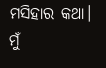ମସିହାର କଥା। ମୁଁ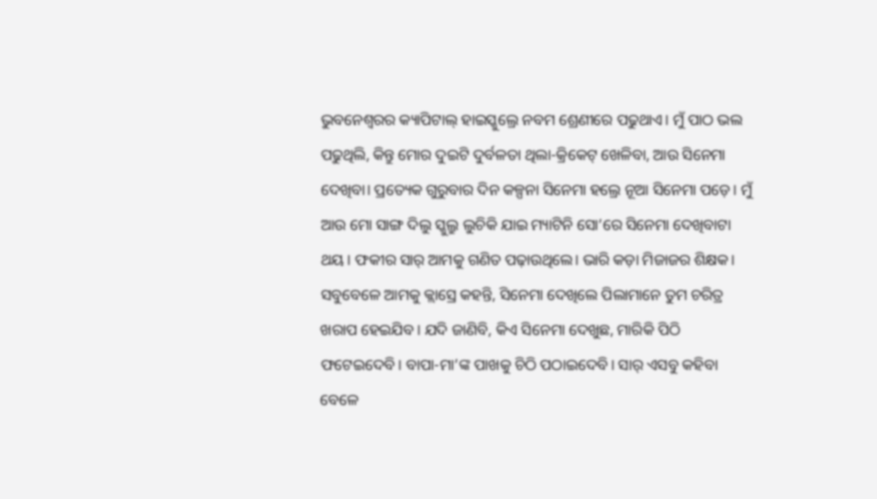ଭୁବନେଶ୍ବରର କ୍ୟାପିଟାଲ୍ ହାଇସ୍କୁଲ୍ରେ ନବମ ଶ୍ରେଣୀରେ ପଢୁଥାଏ। ମୁଁ ପାଠ ଭଲ ପଢୁଥିଲି, କିନ୍ତୁ ମୋର ଦୁଇଟି ଦୁର୍ବଳତା ଥିଲା-କ୍ରିକେଟ୍ ଖେଳିବା, ଆଉ ସିନେମା ଦେଖିବା। ପ୍ରତ୍ୟେକ ଗୁରୁବାର ଦିନ କଳ୍ପନା ସିନେମା ହଲ୍ରେ ନୂଆ ସିନେମା ପଡ଼େ। ମୁଁ ଆଉ ମୋ ସାଙ୍ଗ ଦିଲୁ ସ୍କୁଲ୍ରୁ ଲୁଚିକି ଯାଇ ମ୍ୟାଟିନି ସୋ’ରେ ସିନେମା ଦେଖିବାଟା ଥୟ। ଫକୀର ସାର୍ ଆମକୁ ଗଣିତ ପଢ଼ାଉଥିଲେ। ଭାରି କଡ଼ା ମିଜାଜର ଶିକ୍ଷକ। ସବୁବେଳେ ଆମକୁ କ୍ଲାସ୍ରେ କହନ୍ତି, ସିନେମା ଦେଖିଲେ ପିଲାମାନେ ତୁମ ଚରିତ୍ର ଖରାପ ହେଇଯିବ। ଯଦି ଜାଣିବି, କିଏ ସିନେମା ଦେଖୁଛ, ମାରିକି ପିଠି ଫଟେଇଦେବି। ବାପା-ମା’ଙ୍କ ପାଖକୁ ଚିଠି ପଠାଇଦେବି। ସାର୍ ଏସବୁ କହିବା ବେଳେ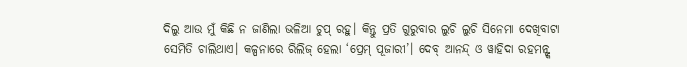ଦିଲୁ ଆଉ ମୁଁ କିଛି ନ ଜାଣିଲା ଭଳିଆ ଚୁପ୍ ରହୁ। କିନ୍ତୁ ପ୍ରତି ଗୁରୁବାର ଲୁଚି ଲୁଚି ସିନେମା ଦେଖିବାଟା ସେମିତି ଚାଲିଥାଏ। କଳ୍ପନାରେ ରିଲିଜ୍ ହେଲା ‘ପ୍ରେମ୍ ପୂଜାରୀ’। ଦେବ୍ ଆନନ୍ଦ୍ ଓ ୱାହିଦା ରହମନ୍ଙ୍କ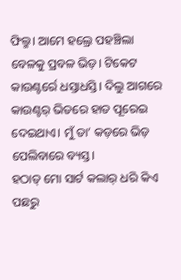ଫିଲ୍ମ। ଆମେ ହଲ୍ରେ ପହଞ୍ଚିଲା ବେଳକୁ ପ୍ରବଳ ଭିଡ଼। ଟିକେଟ କାଉଣ୍ଟର୍ରେ ଧସ୍ତାଧସ୍ତି। ଦିଲୁ ଆଗରେ କାଉଣ୍ଟର୍ ଭିତରେ ହାତ ପୂରେଇ ଦେଇଥାଏ। ମୁଁ ତା’ କଡ଼ରେ ଭିଡ଼ ପେଲିବାରେ ବ୍ୟସ୍ତ।
ହଠାତ୍ ମୋ ସାର୍ଟ କଲାର୍ ଧରି କିଏ ପଛରୁ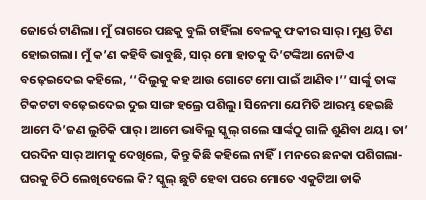ଜୋର୍ରେ ଟାଣିଲା। ମୁଁ ରାଗରେ ପଛକୁ ବୁଲି ଚାହିଁଲା ବେଳକୁ ଫକୀର ସାର୍। ମୁଣ୍ଡ ଟିଣ ହୋଇଗଲା। ମୁଁ କ’ଣ କହିବି ଭାବୁଛି, ସାର୍ ମୋ ହାତକୁ ଦି’ଟଙ୍କିଆ ନୋଟ୍ଟିଏ ବଢ଼େଇଦେଇ କହିଲେ, ‘‘ଦିଲୁକୁ କହ ଆଉ ଗୋଟେ ମୋ ପାଇଁ ଆଣିବ।’’ ସାର୍ଙ୍କୁ ତାଙ୍କ ଟିକଟଟା ବଢ଼େଇଦେଇ ଦୁଇ ସାଙ୍ଗ ହଲ୍ରେ ପଶିଲୁ। ସିନେମା ଯେମିତି ଆରମ୍ଭ ହେଇଛି ଆମେ ଦି’ଜଣ ଲୁଚିକି ପାର୍। ଆମେ ଭାବିଲୁ ସ୍କୁଲ୍ ଗଲେ ସାର୍ଙ୍କଠୁ ଗାଳି ଶୁଣିବା ଥୟ। ତା’ ପରଦିନ ସାର୍ ଆମକୁ ଦେଖିଲେ, କିନ୍ତୁ କିଛି କହିଲେ ନାହିଁ। ମନରେ ଛନକା ପଶିଗଲା- ଘରକୁ ଚିଠି ଲେଖିଦେଲେ କି? ସ୍କୁଲ୍ ଛୁଟି ହେବା ପରେ ମୋତେ ଏକୁଟିଆ ଡାକି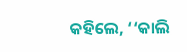କହିଲେ, ‘‘କାଲି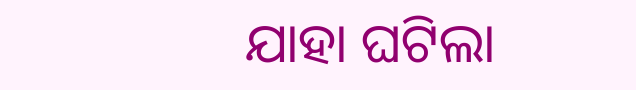ଯାହା ଘଟିଲା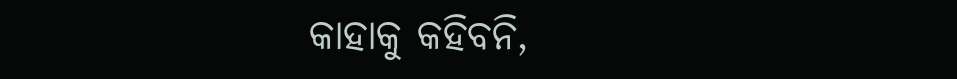କାହାକୁ କହିବନି,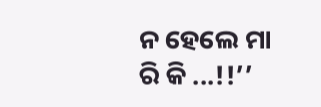ନ ହେଲେ ମା ରି କି ...!!’’